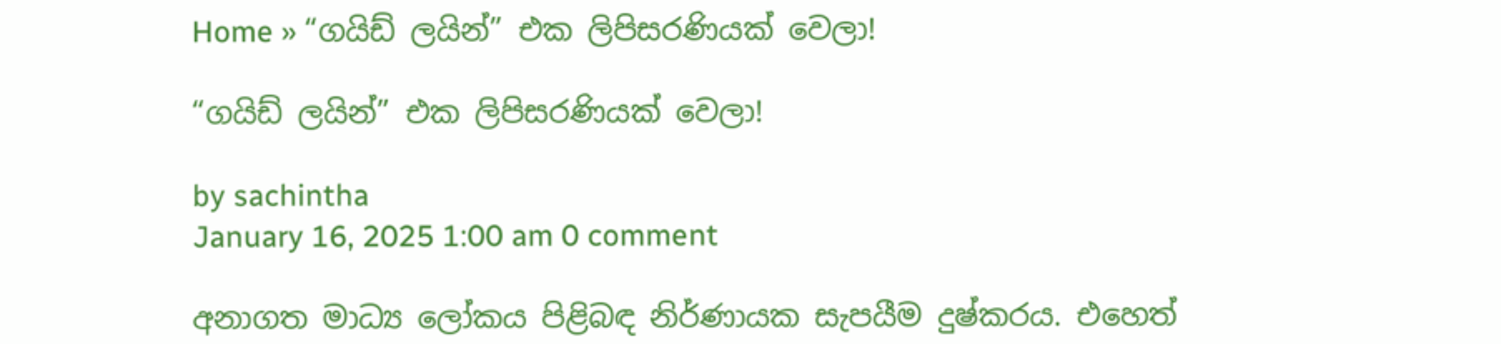Home » “ගයිඩ් ලයින්” එක ලිපිසරණියක් වෙලා!

“ගයිඩ් ලයින්” එක ලිපිසරණියක් වෙලා!

by sachintha
January 16, 2025 1:00 am 0 comment

අනාගත මාධ්‍ය ලෝකය පිළිබඳ නිර්ණායක සැපයීම දුෂ්කරය. එහෙත්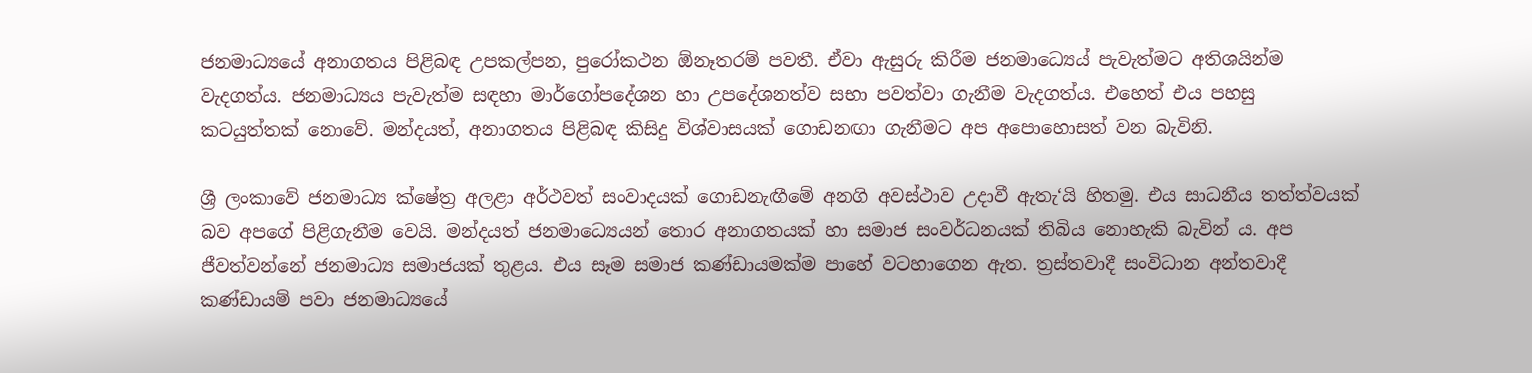ජනමාධ්‍යයේ අනාගතය පිළිබඳ උපකල්පන, පුරෝකථන ඕනෑතරම් පවතී. ඒවා ඇසුරු කිරීම ජනමාධ්‍ය‍ෙය් පැවැත්මට අතිශයින්ම වැදගත්ය. ජනමාධ්‍යය පැවැත්ම සඳහා මාර්ගෝපදේශන හා උපදේශනත්ව සභා පවත්වා ගැනීම වැදගත්ය. එහෙත් එය පහසු කටයුත්තක් නොවේ. මන්දයත්, අනාගතය පිළිබඳ කිසිදු විශ්වාසයක් ගොඩනඟා ගැනීමට අප අපොහොසත් වන බැවිනි.

ශ්‍රී ලංකාවේ ජනමාධ්‍ය ක්ෂේත්‍ර අලළා අර්ථවත් සංවාදයක් ගොඩනැඟීමේ අනගි අවස්ථාව උදාවී ඇතැ‘යි හිතමු. එය සාධනීය තත්ත්වයක් බව අපගේ පිළිගැනීම වෙයි. මන්දයත් ජනමාධ්‍ය‍ෙයන් තොර අනාගතයක් හා සමාජ සංවර්ධනයක් තිබිය නොහැකි බැවින් ය. අප ජීවත්වන්නේ ජනමාධ්‍ය සමාජයක් තුළය. එය සෑම සමාජ කණ්ඩායමක්ම පාහේ වටහාගෙන ඇත. ත්‍රස්තවාදී සංවිධාන අන්තවාදී කණ්ඩායම් පවා ජනමාධ්‍යයේ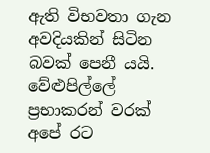ඇති විභවතා ගැන අවදියකින් සිටින බවක් පෙනී යයි. වේළුපිල්ලේ ප්‍රභාකරන් වරක් අපේ රට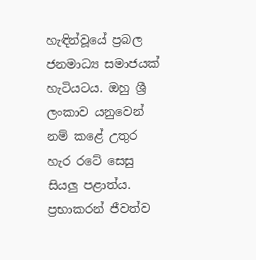හැඳින්වූයේ ප්‍රබල ජනමාධ්‍ය සමාජයක් හැටියටය. ඔහු ශ්‍රී ලංකාව යනුවෙන් නම් කළේ උතුර හැර රටේ සෙසු සියලු පළාත්ය. ප්‍රභාකරන් ජීවත්ව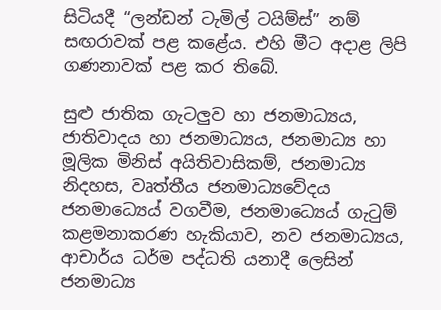සිටියදී “ලන්ඩන් ටැමිල් ටයිම්ස්” නම් සඟරාවක් පළ කළේය. එහි මීට අදාළ ලිපි ගණනාවක් පළ කර තිබේ.

සුළු ජාතික ගැටලුව හා ජනමාධ්‍යය, ජාතිවාදය හා ජනමාධ්‍යය, ජනමාධ්‍ය හා මූලික මිනිස් අයිතිවාසිකම්, ජනමාධ්‍ය නිදහස, වෘත්තීය ජනමාධ්‍යවේදය ජනමාධ්‍ය‍ෙය් වගවීම, ජනමාධ්‍ය‍ෙය් ගැටුම් කළමනාකරණ හැකියාව, නව ජනමාධ්‍යය, ආචාර්ය ධර්ම පද්ධති යනාදී ලෙසින් ජනමාධ්‍ය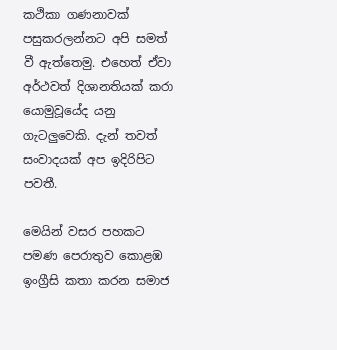කථිකා ගණනාවක් පසුකරලන්නට අපි සමත් වී ඇත්තෙමු. එහෙත් ඒවා අර්ථවත් දිශානතියක් කරා යොමුවූයේද යනු ගැටලුවෙකි. දැන් තවත් සංවාදයක් අප ඉදිරිපිට පවතී.

මෙයින් වසර පහකට පමණ පෙරාතුව කොළඹ ඉංග්‍රීසි කතා කරන සමාජ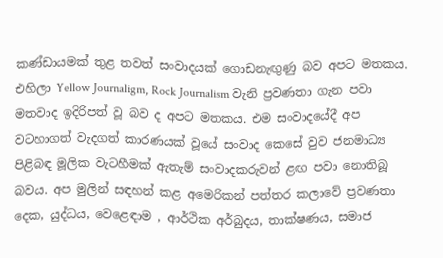කණ්ඩායමක් තුළ තවත් සංවාදයක් ගොඩනැඟුණු බව අපට මතකය. එහිලා Yellow Journaligm, Rock Journalism වැනි ප්‍රවණතා ගැන පවා මතවාද ඉදිරිපත් වූ බව ද අපට මතකය. එම සංවාදයේදී අප වටහාගත් වැදගත් කාරණයක් වූයේ සංවාද කෙසේ වුව ජනමාධ්‍ය පිළිබඳ මූලික වැටහීමක් ඇතැම් සංවාදකරුවන් ළඟ පවා නොතිබූ බවය. අප මුලින් සඳහන් කළ අමෙරිකන් පත්තර කලාවේ ප්‍රවණතා දෙක, යුද්ධය, වෙළෙඳාම , ආර්ථික අර්බුදය, තාක්ෂණය, සමාජ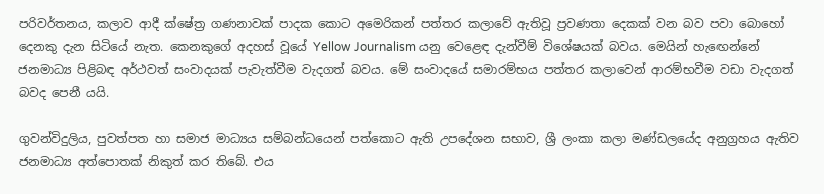පරිවර්තනය, කලාව ආදී ක්ෂේත්‍ර ගණනාවක් පාදක කොට අමෙරිකන් පත්තර කලාවේ ඇතිවූ ප්‍රවණතා දෙකක් වන බව පවා බොහෝ දෙනකු දැන සිටියේ නැත. කෙනකුගේ අදහස් වූයේ Yellow Journalism යනු වෙළෙඳ දැන්වීම් විශේෂයක් බවය. මෙයින් හැඟෙන්නේ ජනමාධ්‍ය පිළිබඳ අර්ථවත් සංවාදයක් පැවැත්වීම වැදගත් බවය. මේ සංවාදයේ සමාරම්භය පත්තර කලාවෙන් ආරම්භවීම වඩා වැදගත් බවද පෙනී යයි.

ගුවන්විදුලිය, පුවත්පත හා සමාජ මාධ්‍යය සම්බන්ධයෙන් පත්කොට ඇති උපදේශන සභාව, ශ්‍රී ලංකා කලා මණ්ඩලයේද අනුග්‍රහය ඇතිව ජනමාධ්‍ය අත්පොතක් නිකුත් කර තිබේ. එය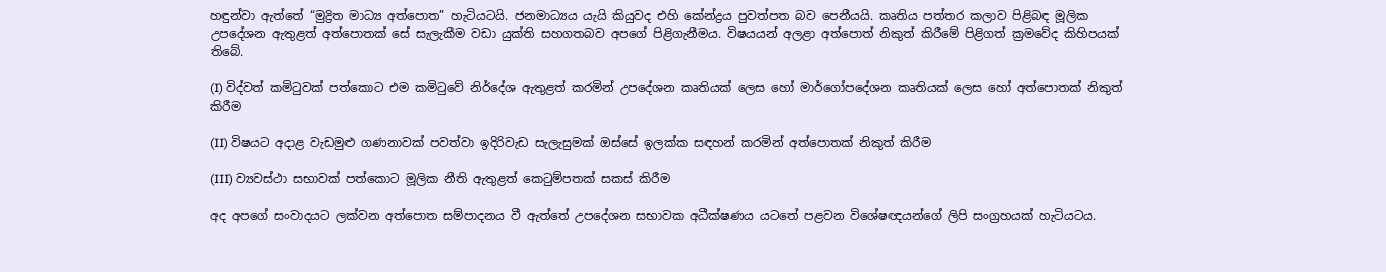හඳුන්වා ඇත්තේ “මුද්‍රිත මාධ්‍ය අත්පොත” හැටියටයි. ජනමාධ්‍යය යැයි කියුවද එහි කේන්ද්‍රය පුවත්පත බව පෙනීයයි. කෘතිය පත්තර කලාව පිළිබඳ මූලික උපදේශන ඇතුළත් අත්පොතක් සේ සැලැකීම වඩා යුක්ති සහගතබව අපගේ පිළිගැනීමය. විෂයයන් අලළා අත්පොත් නිකුත් කිරීමේ පිළිගත් ක්‍රමවේද කිහිපයක් තිබේ.

(I) විද්වත් කමිටුවක් පත්කොට එම කමිටුවේ නිර්දේශ ඇතුළත් කරමින් උපදේශන කෘතියක් ලෙස හෝ මාර්ගෝපදේශන කෘතියක් ලෙස හෝ අත්පොතක් නිකුත් කිරීම

(II) විෂයට අදාළ වැඩමුළු ගණනාවක් පවත්වා ඉදිරිවැඩ සැලැසුමක් ඔස්සේ ඉලක්ක සඳහන් කරමින් අත්පොතක් නිකුත් කිරීම

(III) ව්‍යවස්ථා සභාවක් පත්කොට මූලික නීති ඇතුළත් කෙටුම්පතක් සකස් කිරීම

අද අපගේ සංවාදයට ලක්වන අත්පොත සම්පාදනය වී ඇත්තේ උපදේශන සභාවක අධීක්ෂණය යටතේ පළවන විශේෂඥයන්ගේ ලිපි සංග්‍රහයක් හැටියටය.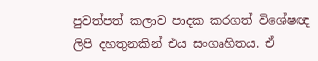පුවත්පත් කලාව පාදක කරගත් විශේෂඥ ලිපි දහතුනකින් එය සංගෘහිතය. ඒ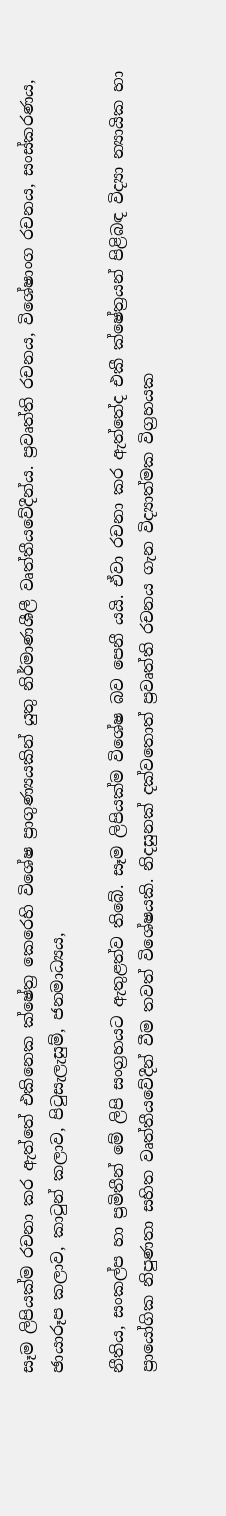සෑම ලිපියක්ම රචනා කර ඇත්තේ එකිනෙක ක්ෂේත්‍ර කෙරෙහි විශේෂ ප්‍රාගුණ්‍යයකින් යුතු නිර්මාණශීලී වෘත්තීයවේදීන්ය. ප්‍රවෘත්ති රචනය, විශේෂාංග රචනය, සංස්කරණය, ඡායාරූප කලාව, කාටුන් කලාව, පිටුසැලැසුම්, ජනමාධ්‍යය,

නීතිය, සංකල්ප හා ප්‍රමිතීන් මේ ලිපි සංග්‍රහයට ඇතුළත්ව තිබේ. සෑම ලිපියක්ම විශේෂ බව පෙනී යයි. ඒවා රචනා කර ඇත්තේද එකී ක්ෂේත්‍රයන් පිළිබඳ විද්‍යා න්‍යායික හා ප්‍රායෝගික නිපුණතා සහිත වෘත්තීයවේදීන් වීම තවත් විශේෂයකි. නිදසුනක් දක්වතොත් ප්‍රවෘත්ති රචනය ගැන විද්‍යාත්මක විග්‍රහයක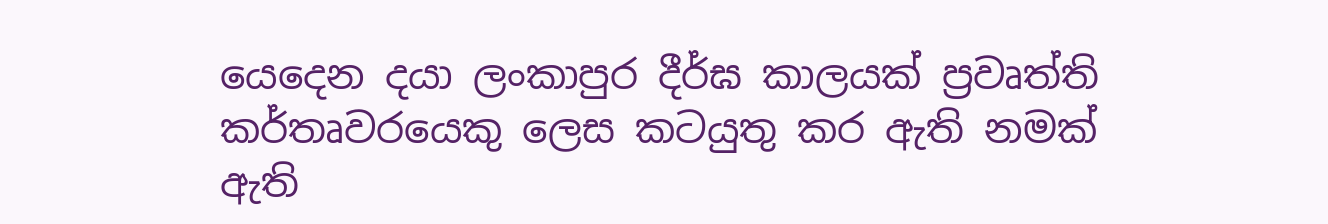යෙදෙන දයා ලංකාපුර දීර්ඝ කාලයක් ප්‍රවෘත්ති කර්තෘවරයෙකු ලෙස කටයුතු කර ඇති නමක් ඇති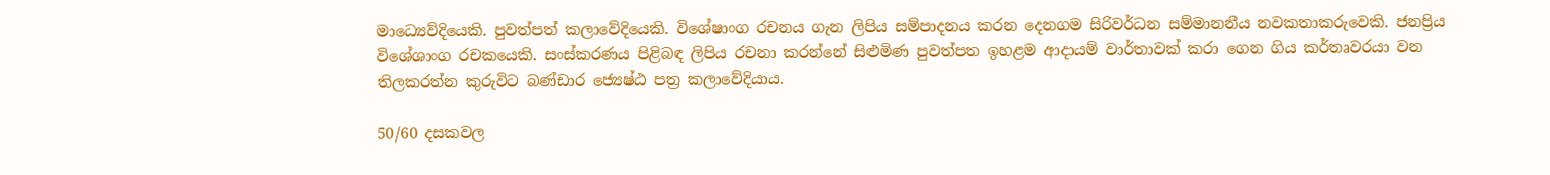මාධ්‍ය‍ෙව්දියෙකි. පුවත්පත් කලාවේදියෙකි. විශේෂාංග රචනය ගැන ලිපිය සම්පාදනය කරන දෙනගම සිරිවර්ධන සම්මානනීය නවකතාකරුවෙකි. ජනප්‍රිය විශේශාංග රචකයෙකි. සංස්කරණය පිළිබඳ ලිපිය රචනා කරන්නේ සිළුමිණ පුවත්පත ඉහළම ආදායම් වාර්තාවක් කරා ගෙන ගිය කර්තෘවරයා වන තිලකරත්න කුරුවිට බණ්ඩාර ජ්‍යෙෂ්ඨ පත්‍ර කලාවේදියාය.

50/60 දසකවල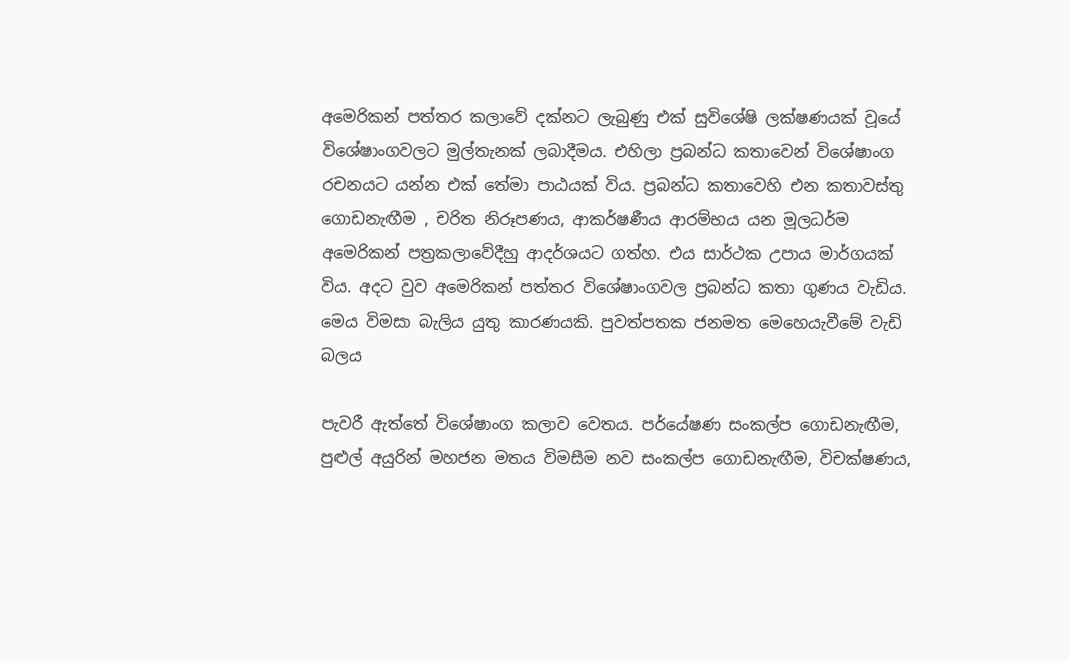අමෙරිකන් පත්තර කලාවේ දක්නට ලැබුණු එක් සුවිශේෂි ලක්ෂණයක් වූයේ විශේෂාංගවලට මුල්තැනක් ලබාදීමය. එහිලා ප්‍රබන්ධ කතාවෙන් විශේෂාංග රචනයට යන්න එක් තේමා පාඨයක් විය. ප්‍රබන්ධ කතාවෙහි එන කතාවස්තු ගොඩනැඟීම , චරිත නිරූපණය, ආකර්ෂණීය ආරම්භය යන මූලධර්ම අමෙරිකන් පත්‍රකලාවේදීහු ආදර්ශයට ගත්හ. එය සාර්ථක උපාය මාර්ගයක් විය. අදට වුව අමෙරිකන් පත්තර විශේෂාංගවල ප්‍රබන්ධ කතා ගුණය වැඩිය. මෙය විමසා බැලිය යුතු කාරණයකි. පුවත්පතක ජනමත මෙහෙයැවීමේ වැඩි බලය

පැවරී ඇත්තේ විශේෂාංග කලාව වෙතය. පර්යේෂණ සංකල්ප ගොඩනැඟීම, පුළුල් අයුරින් මහජන මතය විමසීම නව සංකල්ප ගොඩනැඟීම, විචක්ෂණය,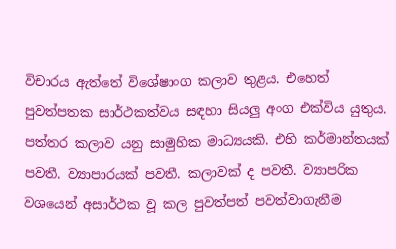විචාරය ඇත්තේ විශේෂාංග කලාව තුළය. එහෙත් පුවත්පතක සාර්ථකත්වය සඳහා සියලු අංග එක්විය යුතුය. පත්තර කලාව යනු සාමුහික මාධ්‍යයකි. එහි කර්මාන්තයක් පවතී. ව්‍යාපාරයක් පවතී. කලාවක් ද පවතී. ව්‍යාපරික වශයෙන් අසාර්ථක වූ කල පුවත්පත් පවත්වාගැනීම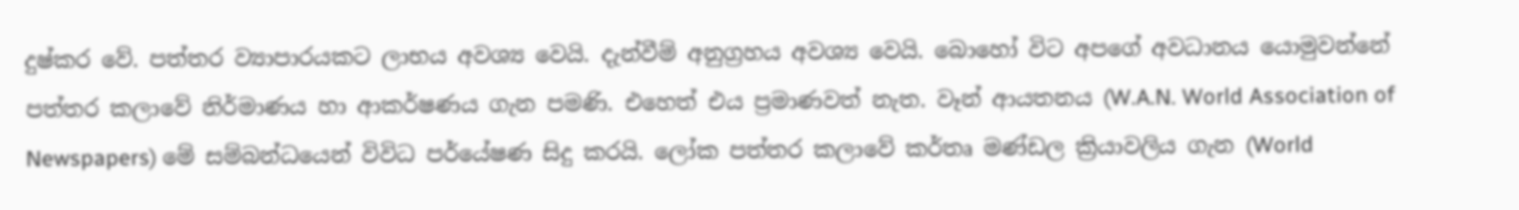දුෂ්කර වේ. පත්තර ව්‍යාපාරයකට ලාභය අවශ්‍ය වෙයි. දැන්වීම් අනුග්‍රහය අවශ්‍ය වෙයි. බොහෝ විට අපගේ අවධානය යොමුවන්නේ පත්තර කලාවේ නිර්මාණය හා ආකර්ෂණය ගැන පමණි. එහෙත් එය ප්‍රමාණවත් නැත. වෑන් ආයතනය (W.A.N. World Association of Newspapers) මේ සම්බන්ධයෙන් විවිධ පර්යේෂණ සිදු කරයි. ලෝක පත්තර කලාවේ කර්තෘ මණ්ඩල ක්‍රියාවලිය ගැන (World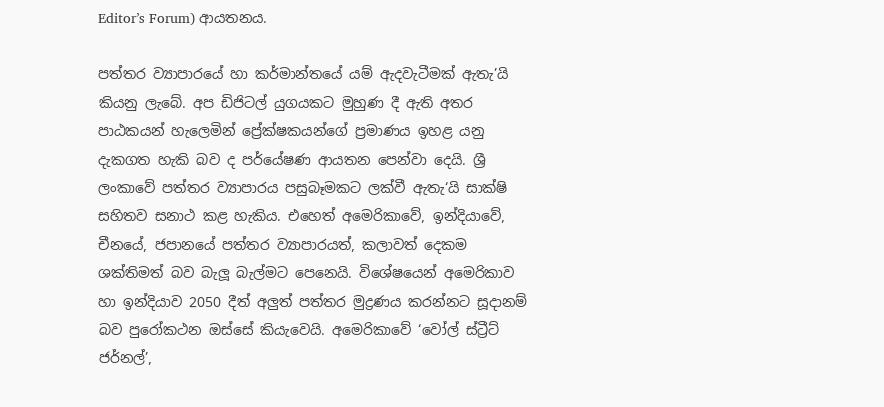Editor’s Forum) ආයතනය.

පත්තර ව්‍යාපාරයේ හා කර්මාන්තයේ යම් ඇදවැටීමක් ඇතැ’යි කියනු ලැබේ. අප ඩිජිටල් යුගයකට මුහුණ දී ඇති අතර පාඨකයන් හැලෙමින් ප්‍රේක්ෂකයන්ගේ ප්‍රමාණය ඉහළ යනු දැකගත හැකි බව ද පර්යේෂණ ආයතන පෙන්වා දෙයි. ශ්‍රී ලංකාවේ පත්තර ව්‍යාපාරය පසුබෑමකට ලක්වී ඇතැ‘යි සාක්ෂි සහිතව සනාථ කළ හැකිය. එහෙත් අමෙරිකාවේ, ඉන්දියාවේ, චීනයේ, ජපානයේ පත්තර ව්‍යාපාරයත්, කලාවත් දෙකම ශක්තිමත් බව බැලූ බැල්මට පෙනෙයි. විශේෂයෙන් අමෙරිකාව හා ඉන්දියාව 2050 දීත් අලුත් පත්තර මුද්‍රණය කරන්නට සූදානම් බව පුරෝකථන ඔස්සේ කියැවෙයි. අමෙරිකාවේ ‘වෝල් ස්ට්‍රීට් ජර්නල්’,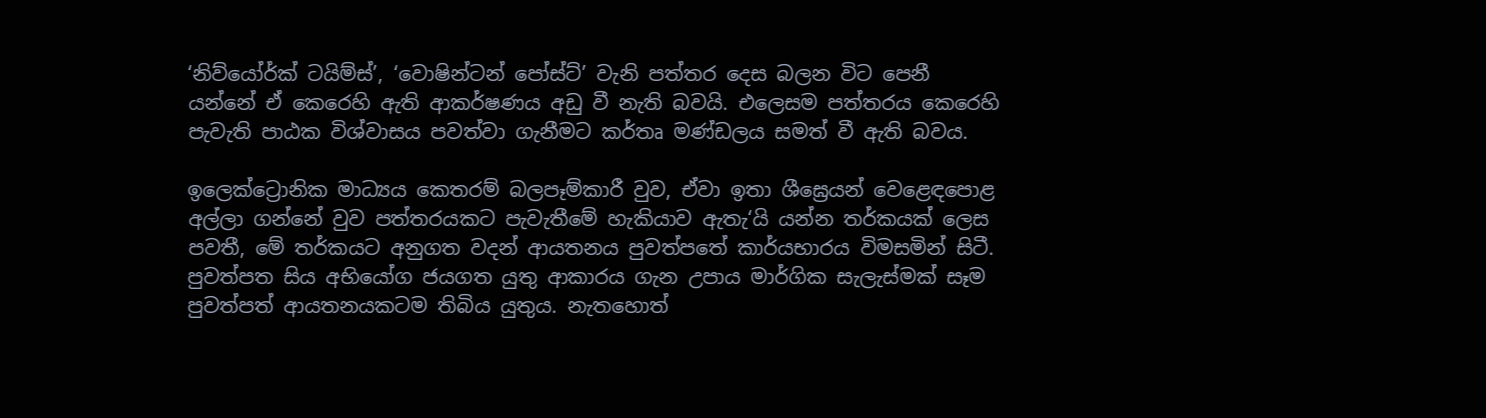‘නිව්යෝර්ක් ටයිම්ස්’, ‘වොෂින්ටන් පෝස්ට්’ වැනි පත්තර දෙස බලන විට පෙනී යන්නේ ඒ කෙරෙහි ඇති ආකර්ෂණය අඩු වී නැති බවයි. එලෙසම පත්තරය කෙරෙහි පැවැති පාඨක විශ්වාසය පවත්වා ගැනීමට කර්තෘ මණ්ඩලය සමත් වී ඇති බවය.

ඉලෙක්ට්‍රොනික මාධ්‍යය කෙතරම් බලපෑම්කාරී වුව, ඒවා ඉතා ශීඝ්‍ර‍ෙයන් වෙළෙඳපොළ අල්ලා ගන්නේ වුව පත්තරයකට පැවැතීමේ හැකියාව ඇතැ‘යි යන්න තර්කයක් ලෙස පවතී, මේ තර්කයට අනුගත වදන් ආයතනය පුවත්පතේ කාර්යභාරය විමසමින් සිටී. පුවත්පත සිය අභියෝග ජයගත යුතු ආකාරය ගැන උපාය මාර්ගික සැලැස්මක් සෑම පුවත්පත් ආයතනයකටම තිබිය යුතුය. නැතහොත්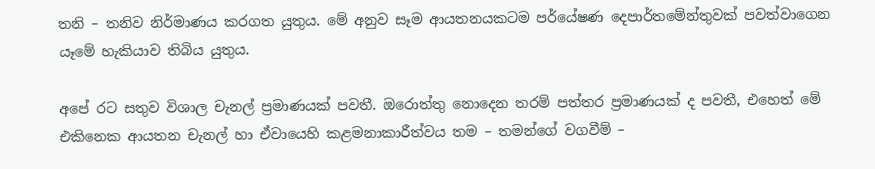තනි – තනිව නිර්මාණය කරගත යුතුය. මේ අනුව සෑම ආයතනයකටම පර්යේෂණ දෙපාර්තමේන්තුවක් පවත්වාගෙන යෑමේ හැකියාව තිබිය යුතුය.

අපේ රට සතුව විශාල චැනල් ප්‍රමාණයක් පවතී. ඔරොත්තු නොදෙන තරම් පත්තර ප්‍රමාණයක් ද පවතී, එහෙත් මේ එකිනෙක ආයතන චැනල් හා ඒවායෙහි කළමනාකාරීත්වය තම – තමන්ගේ වගවීම් –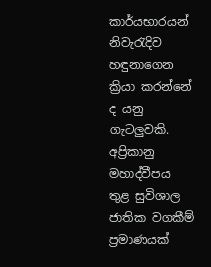කාර්යභාරයන් නිවැරැදිව හඳුනාගෙන ක්‍රියා කරන්නේ ද යනු ගැටලුවකි. අප්‍රිකානු මහාද්වීපය තුළ සුවිශාල ජාතික වගකීම් ප්‍රමාණයක්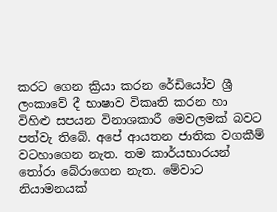කරට ගෙන ක්‍රියා කරන රේඩියෝව ශ්‍රී ලංකාවේ දී භාෂාව විකෘති කරන හා විහිළු සපයන විනාශකාරී මෙවලමක් බවට පත්වැ තිබේ. අපේ ආයතන ජාතික වගකීම් වටහාගෙන නැත. තම කාර්යභාරයන් තෝරා බේරාගෙන නැත. මේවාට නියාමනයක්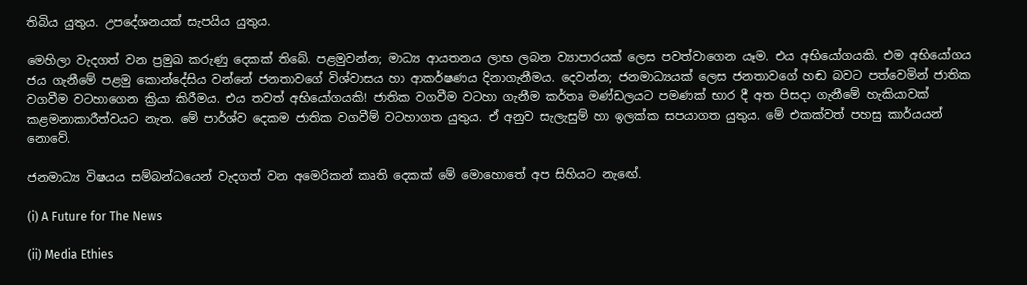තිබිය යුතුය. උපදේශනයක් සැපයිය යුතුය.

මෙහිලා වැදගත් වන ප්‍රමුඛ කරුණු දෙකක් තිබේ. පළමුවන්න; මාධ්‍ය ආයතනය ලාභ ලබන ව්‍යාපාරයක් ලෙස පවත්වාගෙන යෑම. එය අභියෝගයකි. එම අභියෝගය ජය ගැනීමේ පළමු කොන්දේසිය වන්නේ ජනතාවගේ විශ්වාසය හා ආකර්ෂණය දිනාගැනීමය. දෙවන්න; ජනමාධ්‍යයක් ලෙස ජනතාවගේ හඬ බවට පත්වෙමින් ජාතික වගවීම වටහාගෙන ක්‍රියා කිරීමය. එය තවත් අභියෝගයකි! ජාතික වගවීම වටහා ගැනීම කර්තෘ මණ්ඩලයට පමණක් භාර දී අත පිසදා ගැනීමේ හැකියාවක් කළමනාකාරීත්වයට නැත. මේ පාර්ශ්ව දෙකම ජාතික වගවීම් වටහාගත යුතුය. ඒ අනුව සැලැසුම් හා ඉලක්ක සපයාගත යුතුය. මේ එකක්වත් පහසු කාර්යයන් නොවේ.

ජනමාධ්‍ය විෂයය සම්බන්ධයෙන් වැදගත් වන අමෙරිකන් කෘති දෙකක් මේ මොහොතේ අප සිහියට නැඟේ.

(i) A Future for The News

(ii) Media Ethies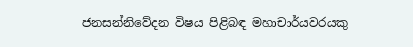ජනසන්නිවේදන විෂය පිළිබඳ මහාචාර්යවරයකු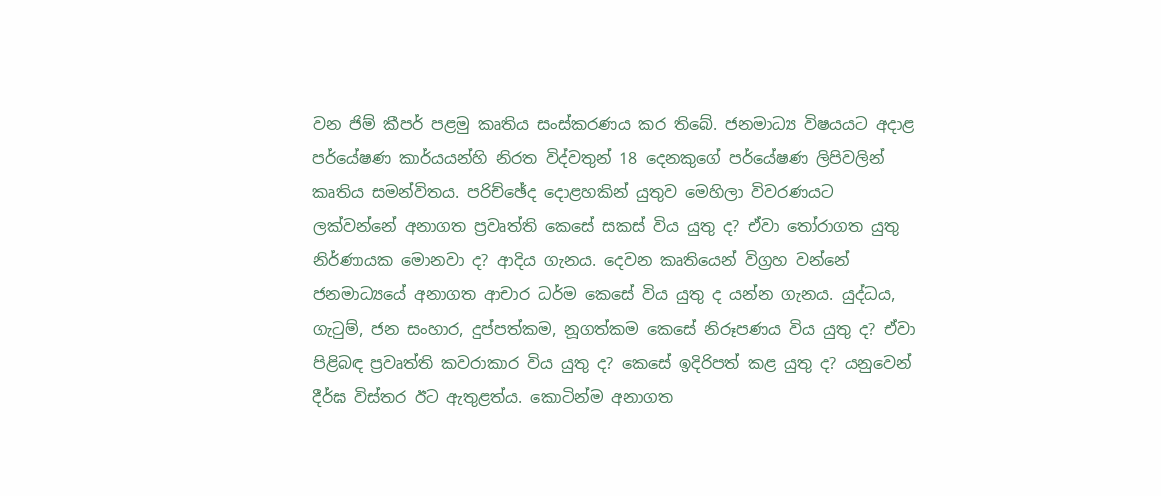වන ජිම් කීපර් පළමු කෘතිය සංස්කරණය කර තිබේ. ජනමාධ්‍ය විෂයයට අදාළ පර්යේෂණ කාර්යයන්හි නිරත විද්වතුන් 18 දෙනකුගේ පර්යේෂණ ලිපිවලින් කෘතිය සමන්විතය. පරිච්ඡේද දොළහකින් යුතුව මෙහිලා විවරණයට ලක්වන්නේ අනාගත ප්‍රවෘත්ති කෙසේ සකස් විය යුතු ද? ඒවා තෝරාගත යුතු නිර්ණායක මොනවා ද? ආදිය ගැනය. දෙවන කෘතියෙන් විග්‍රහ වන්නේ ජනමාධ්‍යයේ අනාගත ආචාර ධර්ම කෙසේ විය යුතු ද යන්න ගැනය. යුද්ධය, ගැටුම්, ජන සංහාර, දුප්පත්කම, නූගත්කම කෙසේ නිරූපණය විය යුතු ද? ඒවා පිළිබඳ ප්‍රවෘත්ති කවරාකාර විය යුතු ද? කෙසේ ඉදිරිපත් කළ යුතු ද? යනුවෙන් දීර්ඝ විස්තර ඊට ඇතුළත්ය. කොටින්ම අනාගත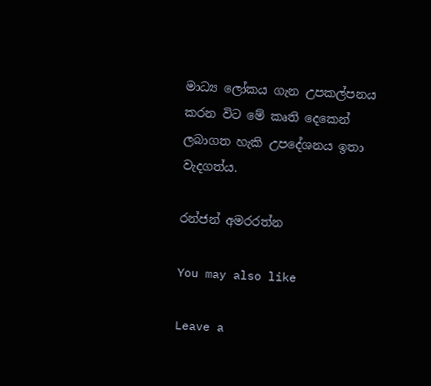මාධ්‍ය ලෝකය ගැන උපකල්පනය කරන විට මේ කෘති දෙකෙන් ලබාගත හැකි උපදේශනය ඉතා වැදගත්ය.

රන්ජන් අමරරත්න

You may also like

Leave a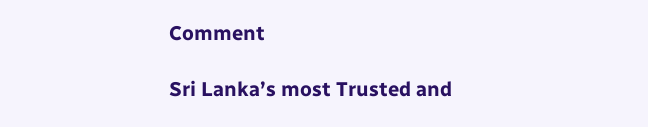Comment

Sri Lanka’s most Trusted and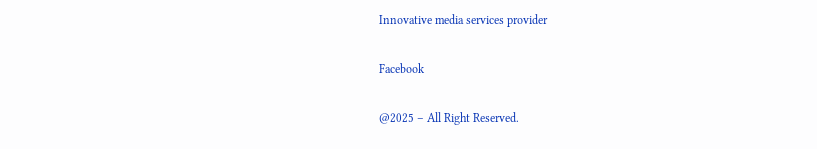Innovative media services provider

Facebook

@2025 – All Right Reserved.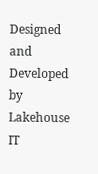Designed and Developed by Lakehouse IT